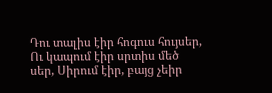Դու տալիս էիր հոգուս հույսեր, Ու կապում էիր սրտիս մեծ սեր, Սիրում էիր, բայց չեիր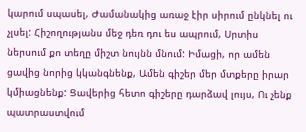կարում սպասել, Ժամանակից առաջ էիր սիրում ընկնել ու չլսել: Հիշողությանս մեջ դեռ դու ես ապրում, Սրտիս ներսում քո տեղը միշտ նույնն մնում: Իմացի, որ ամեն ցավից նորից կկանգնենք, Ամեն գիշեր մեր մտքերը իրար կմիացնենք: Ցավերից հետո գիշերը դարձավ լույս, Ու չենք պատրաստվում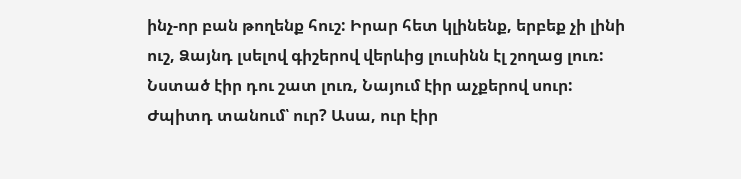ինչ-որ բան թողենք հուշ: Իրար հետ կլինենք, երբեք չի լինի ուշ, Ձայնդ լսելով գիշերով վերևից լուսինն էլ շողաց լուռ: Նստած էիր դու շատ լուռ, Նայում էիր աչքերով սուր: Ժպիտդ տանում՝ ուր? Ասա, ուր էիր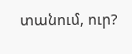տանում, ուր?